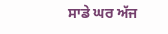ਸਾਡੇ ਘਰ ਅੱਜ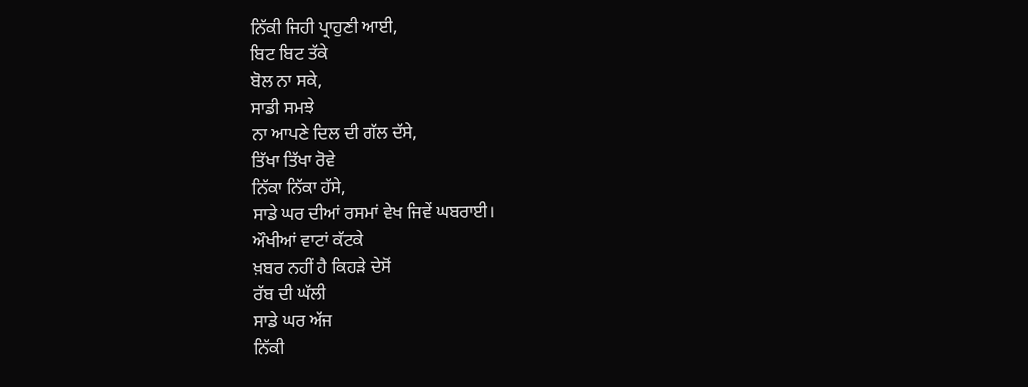ਨਿੱਕੀ ਜਿਹੀ ਪ੍ਰਾਹੁਣੀ ਆਈ,
ਬਿਟ ਬਿਟ ਤੱਕੇ
ਬੋਲ ਨਾ ਸਕੇ,
ਸਾਡੀ ਸਮਝੇ
ਨਾ ਆਪਣੇ ਦਿਲ ਦੀ ਗੱਲ ਦੱਸੇ,
ਤਿੱਖਾ ਤਿੱਖਾ ਰੋਵੇ
ਨਿੱਕਾ ਨਿੱਕਾ ਹੱਸੇ,
ਸਾਡੇ ਘਰ ਦੀਆਂ ਰਸਮਾਂ ਵੇਖ ਜਿਵੇਂ ਘਬਰਾਈ।
ਔਖੀਆਂ ਵਾਟਾਂ ਕੱਟਕੇ
ਖ਼ਬਰ ਨਹੀਂ ਹੈ ਕਿਹੜੇ ਦੇਸੋਂ
ਰੱਬ ਦੀ ਘੱਲੀ
ਸਾਡੇ ਘਰ ਅੱਜ
ਨਿੱਕੀ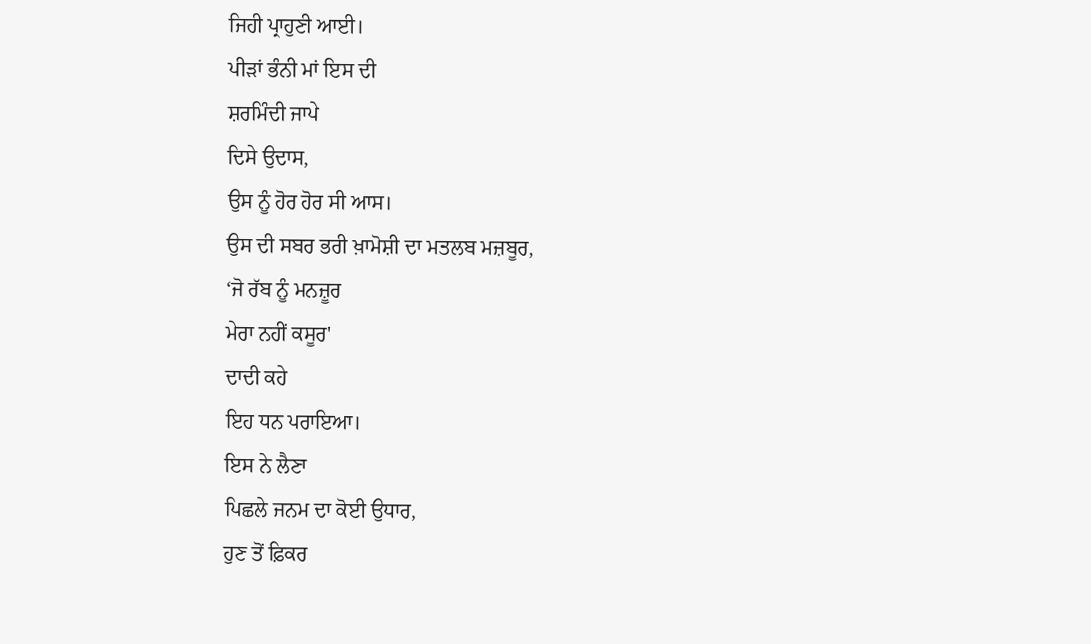ਜਿਹੀ ਪ੍ਰਾਹੁਣੀ ਆਈ।
ਪੀੜਾਂ ਭੰਨੀ ਮਾਂ ਇਸ ਦੀ
ਸ਼ਰਮਿੰਦੀ ਜਾਪੇ
ਦਿਸੇ ਉਦਾਸ,
ਉਸ ਨੂੰ ਹੋਰ ਹੋਰ ਸੀ ਆਸ।
ਉਸ ਦੀ ਸਬਰ ਭਰੀ ਖ਼ਾਮੋਸ਼ੀ ਦਾ ਮਤਲਬ ਮਜ਼ਬੂਰ,
‘ਜੋ ਰੱਬ ਨੂੰ ਮਨਜ਼ੂਰ
ਮੇਰਾ ਨਹੀਂ ਕਸੂਰ'
ਦਾਦੀ ਕਹੇ
ਇਹ ਧਨ ਪਰਾਇਆ।
ਇਸ ਨੇ ਲੈਣਾ
ਪਿਛਲੇ ਜਨਮ ਦਾ ਕੋਈ ਉਧਾਰ,
ਹੁਣ ਤੋਂ ਫ਼ਿਕਰ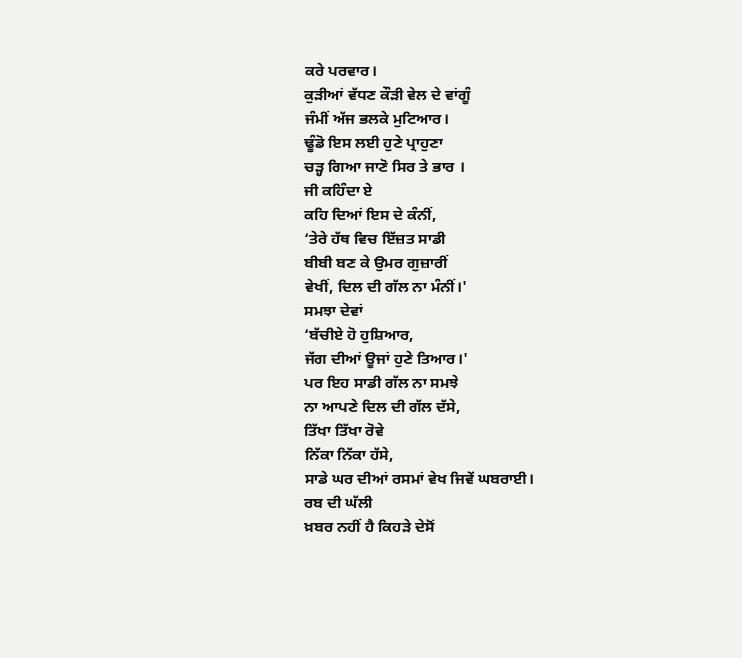ਕਰੇ ਪਰਵਾਰ।
ਕੁੜੀਆਂ ਵੱਧਣ ਕੌੜੀ ਵੇਲ ਦੇ ਵਾਂਗੂੰ
ਜੰਮੀਂ ਅੱਜ ਭਲਕੇ ਮੁਟਿਆਰ।
ਢੂੰਡੋ ਇਸ ਲਈ ਹੁਣੇ ਪ੍ਰਾਹੁਣਾ
ਚੜ੍ਹ ਗਿਆ ਜਾਣੋ ਸਿਰ ਤੇ ਭਾਰ ।
ਜੀ ਕਹਿੰਦਾ ਏ
ਕਹਿ ਦਿਆਂ ਇਸ ਦੇ ਕੰਨੀਂ,
‘ਤੇਰੇ ਹੱਥ ਵਿਚ ਇੱਜ਼ਤ ਸਾਡੀ
ਬੀਬੀ ਬਣ ਕੇ ਉਮਰ ਗੁਜ਼ਾਰੀਂ
ਵੇਖੀਂ, ਦਿਲ ਦੀ ਗੱਲ ਨਾ ਮੰਨੀਂ।'
ਸਮਝਾ ਦੇਵਾਂ
‘ਬੱਚੀਏ ਹੋ ਹੁਸ਼ਿਆਰ,
ਜੱਗ ਦੀਆਂ ਊਜਾਂ ਹੁਣੇ ਤਿਆਰ।'
ਪਰ ਇਹ ਸਾਡੀ ਗੱਲ ਨਾ ਸਮਝੇ
ਨਾ ਆਪਣੇ ਦਿਲ ਦੀ ਗੱਲ ਦੱਸੇ,
ਤਿੱਖਾ ਤਿੱਖਾ ਰੋਵੇ
ਨਿੱਕਾ ਨਿੱਕਾ ਹੱਸੇ,
ਸਾਡੇ ਘਰ ਦੀਆਂ ਰਸਮਾਂ ਵੇਖ ਜਿਵੇਂ ਘਬਰਾਈ।
ਰਬ ਦੀ ਘੱਲੀ
ਖ਼ਬਰ ਨਹੀਂ ਹੈ ਕਿਹੜੇ ਦੇਸੋਂ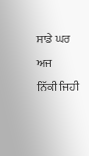ਸਾਡੇ ਘਰ ਅਜ
ਨਿੱਕੀ ਜਿਹੀ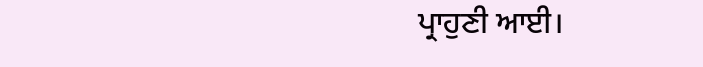ਪ੍ਰਾਹੁਣੀ ਆਈ।